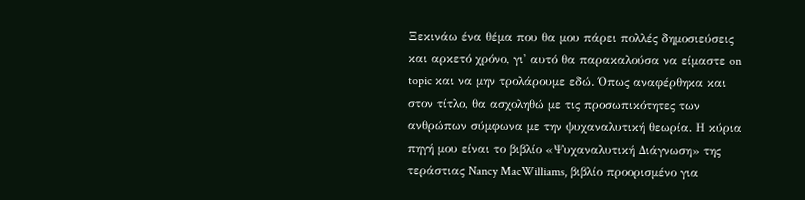Ξεκινάω ένα θέμα που θα μου πάρει πολλές δημοσιεύσεις και αρκετό χρόνο, γι' αυτό θα παρακαλούσα να είμαστε on topic και να μην τρολάρουμε εδώ. Όπως αναφέρθηκα και στον τίτλο, θα ασχοληθώ με τις προσωπικότητες των ανθρώπων σύμφωνα με την ψυχαναλυτική θεωρία. Η κύρια πηγή μου είναι το βιβλίο «Ψυχαναλυτική Διάγνωση» της τεράστιας Nancy MacWilliams, βιβλίο προορισμένο για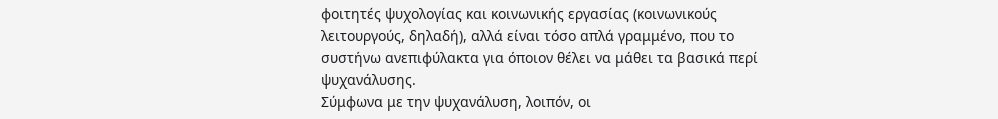φοιτητές ψυχολογίας και κοινωνικής εργασίας (κοινωνικούς λειτουργούς, δηλαδή), αλλά είναι τόσο απλά γραμμένο, που το συστήνω ανεπιφύλακτα για όποιον θέλει να μάθει τα βασικά περί ψυχανάλυσης.
Σύμφωνα με την ψυχανάλυση, λοιπόν, οι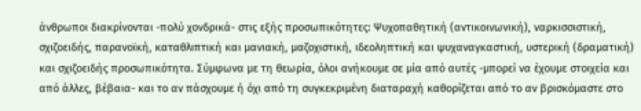άνθρωποι διακρίνονται -πολύ χονδρικά- στις εξής προσωπικότητες: Ψυχοπαθητική (αντικοινωνική), ναρκισσιστική, σχιζοειδής, παρανοϊκή, καταθλιπτική και μανιακή, μαζοχιστική, ιδεοληπτική και ψυχαναγκαστική, υστερική (δραματική) και σχιζοειδής προσωπικότητα. Σύμφωνα με τη θεωρία, όλοι ανήκουμε σε μία από αυτές -μπορεί να έχουμε στοιχεία και από άλλες, βέβαια- και το αν πάσχουμε ή όχι από τη συγκεκριμένη διαταραχή καθορίζεται από το αν βρισκόμαστε στο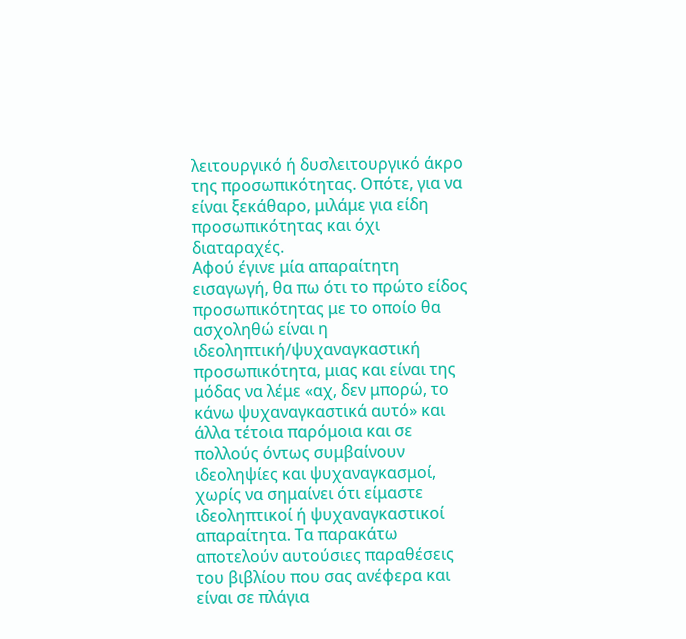λειτουργικό ή δυσλειτουργικό άκρο της προσωπικότητας. Οπότε, για να είναι ξεκάθαρο, μιλάμε για είδη προσωπικότητας και όχι διαταραχές.
Αφού έγινε μία απαραίτητη εισαγωγή, θα πω ότι το πρώτο είδος προσωπικότητας με το οποίο θα ασχοληθώ είναι η ιδεοληπτική/ψυχαναγκαστική προσωπικότητα, μιας και είναι της μόδας να λέμε «αχ, δεν μπορώ, το κάνω ψυχαναγκαστικά αυτό» και άλλα τέτοια παρόμοια και σε πολλούς όντως συμβαίνουν ιδεοληψίες και ψυχαναγκασμοί, χωρίς να σημαίνει ότι είμαστε ιδεοληπτικοί ή ψυχαναγκαστικοί απαραίτητα. Τα παρακάτω αποτελούν αυτούσιες παραθέσεις του βιβλίου που σας ανέφερα και είναι σε πλάγια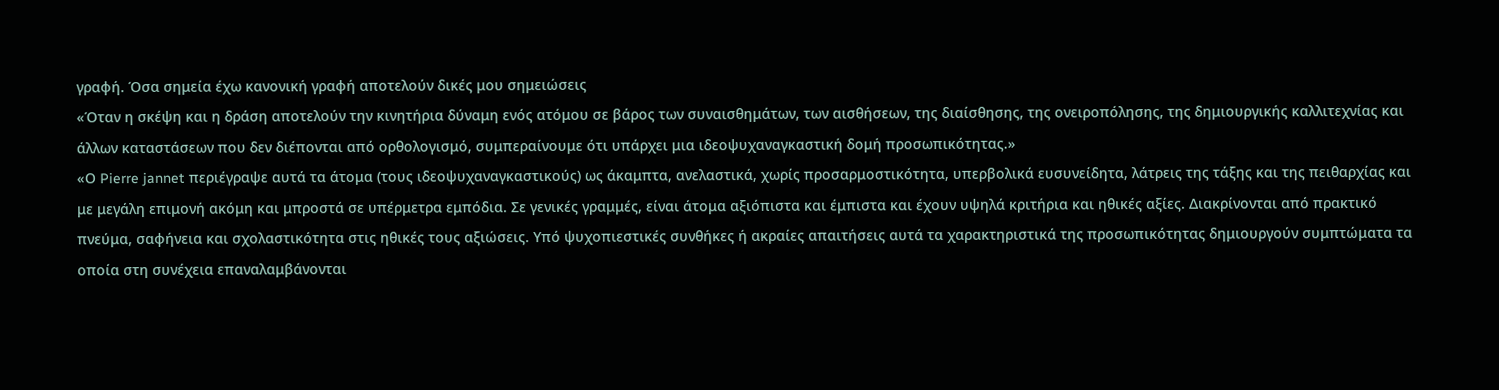γραφή. Όσα σημεία έχω κανονική γραφή αποτελούν δικές μου σημειώσεις
«Όταν η σκέψη και η δράση αποτελούν την κινητήρια δύναμη ενός ατόμου σε βάρος των συναισθημάτων, των αισθήσεων, της διαίσθησης, της ονειροπόλησης, της δημιουργικής καλλιτεχνίας και άλλων καταστάσεων που δεν διέπονται από ορθολογισμό, συμπεραίνουμε ότι υπάρχει μια ιδεοψυχαναγκαστική δομή προσωπικότητας.»
«Ο Pierre jannet περιέγραψε αυτά τα άτομα (τους ιδεοψυχαναγκαστικούς) ως άκαμπτα, ανελαστικά, χωρίς προσαρμοστικότητα, υπερβολικά ευσυνείδητα, λάτρεις της τάξης και της πειθαρχίας και με μεγάλη επιμονή ακόμη και μπροστά σε υπέρμετρα εμπόδια. Σε γενικές γραμμές, είναι άτομα αξιόπιστα και έμπιστα και έχουν υψηλά κριτήρια και ηθικές αξίες. Διακρίνονται από πρακτικό πνεύμα, σαφήνεια και σχολαστικότητα στις ηθικές τους αξιώσεις. Υπό ψυχοπιεστικές συνθήκες ή ακραίες απαιτήσεις αυτά τα χαρακτηριστικά της προσωπικότητας δημιουργούν συμπτώματα τα οποία στη συνέχεια επαναλαμβάνονται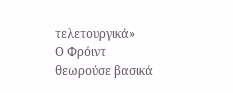τελετουργικά»
Ο Φρόιντ θεωρούσε βασικά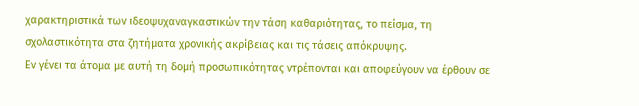χαρακτηριστικά των ιδεοψυχαναγκαστικών την τάση καθαριότητας, το πείσμα, τη σχολαστικότητα στα ζητήματα χρονικής ακρίβειας και τις τάσεις απόκρυψης.
Εν γένει τα άτομα με αυτή τη δομή προσωπικότητας ντρέπονται και αποφεύγουν να έρθουν σε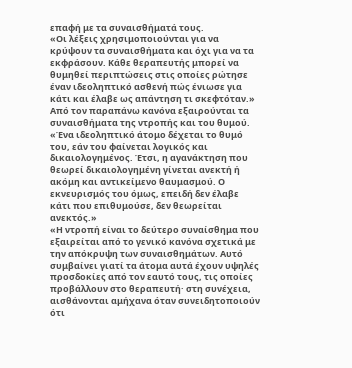επαφή με τα συναισθήματά τους.
«Οι λέξεις χρησιμοποιούνται για να κρύψουν τα συναισθήματα και όχι για να τα εκφράσουν. Κάθε θεραπευτής μπορεί να θυμηθεί περιπτώσεις στις οποίες ρώτησε έναν ιδεοληπτικό ασθενή πώς ένιωσε για κάτι και έλαβε ως απάντηση τι σκεφτόταν.»
Από τον παραπάνω κανόνα εξαιρούνται τα συναισθήματα της ντροπής και του θυμού.
«Ένα ιδεοληπτικό άτομο δέχεται το θυμό του, εάν του φαίνεται λογικός και δικαιολογημένος. Έτσι, η αγανάκτηση που θεωρεί δικαιολογημένη γίνεται ανεκτή ή ακόμη και αντικείμενο θαυμασμού. Ο εκνευρισμός του όμως, επειδή δεν έλαβε κάτι που επιθυμούσε, δεν θεωρείται ανεκτός.»
«Η ντροπή είναι το δεύτερο συναίσθημα που εξαιρείται από το γενικό κανόνα σχετικά με την απόκρυψη των συναισθημάτων. Αυτό συμβαίνει γιατί τα άτομα αυτά έχουν υψηλές προσδοκίες από τον εαυτό τους, τις οποίες προβάλλουν στο θεραπευτή· στη συνέχεια, αισθάνονται αμήχανα όταν συνειδητοποιούν ότι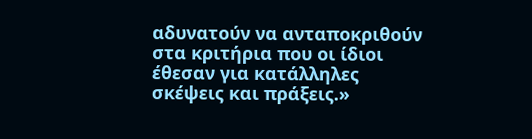αδυνατούν να ανταποκριθούν στα κριτήρια που οι ίδιοι έθεσαν για κατάλληλες σκέψεις και πράξεις.»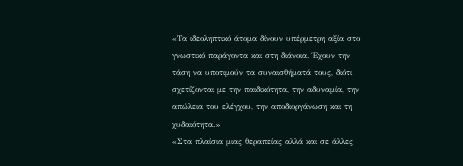«Τα ιδεοληπτικό άτομα δίνουν υπέρμετρη αξία στο γνωστικό παράγοντα και στη διάνοια. Έχουν την τάση να υποτιμούν τα συναισθήματά τους, διότι σχετίζονται με την παιδικότητα, την αδυναμία, την απώλεια του ελέγχου, την αποδιοργάνωση και τη χυδαιότητα.»
«Στα πλαίσια μιας θεραπείας αλλά και σε άλλες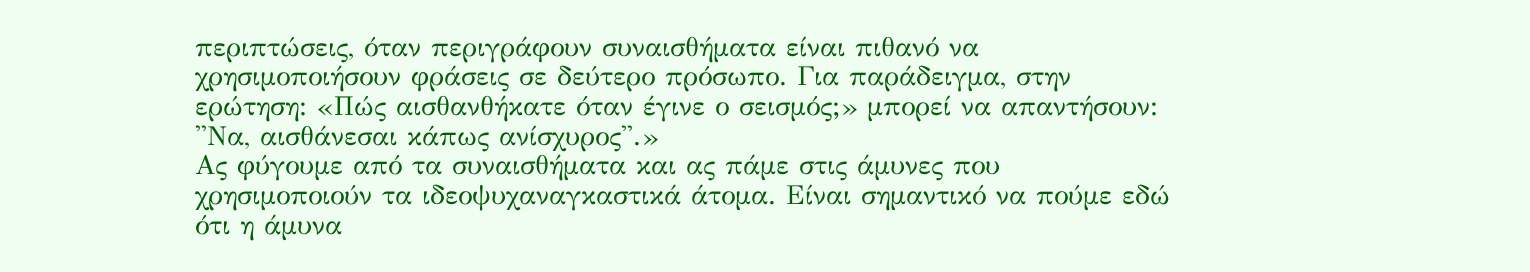περιπτώσεις, όταν περιγράφουν συναισθήματα είναι πιθανό να χρησιμοποιήσουν φράσεις σε δεύτερο πρόσωπο. Για παράδειγμα, στην ερώτηση: «Πώς αισθανθήκατε όταν έγινε ο σεισμός;» μπορεί να απαντήσουν: ''Να, αισθάνεσαι κάπως ανίσχυρος''.»
Ας φύγουμε από τα συναισθήματα και ας πάμε στις άμυνες που χρησιμοποιούν τα ιδεοψυχαναγκαστικά άτομα. Είναι σημαντικό να πούμε εδώ ότι η άμυνα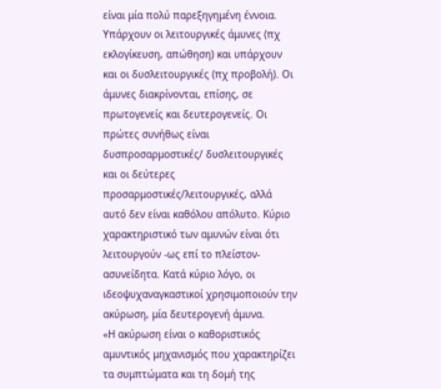είναι μία πολύ παρεξηγημένη έννοια. Υπάρχουν οι λειτουργικές άμυνες (πχ εκλογίκευση, απώθηση) και υπάρχουν και οι δυσλειτουργικές (πχ προβολή). Οι άμυνες διακρίνονται, επίσης, σε πρωτογενείς και δευτερογενείς. Οι πρώτες συνήθως είναι δυσπροσαρμοστικές/ δυσλειτουργικές και οι δεύτερες προσαρμοστικές/λειτουργικές, αλλά αυτό δεν είναι καθόλου απόλυτο. Κύριο χαρακτηριστικό των αμυνών είναι ότι λειτουργούν -ως επί το πλείστον- ασυνείδητα. Κατά κύριο λόγο, οι ιδεοψυχαναγκαστικοί χρησιμοποιούν την ακύρωση, μία δευτερογενή άμυνα.
«Η ακύρωση είναι ο καθοριστικός αμυντικός μηχανισμός που χαρακτηρίζει τα συμπτώματα και τη δομή της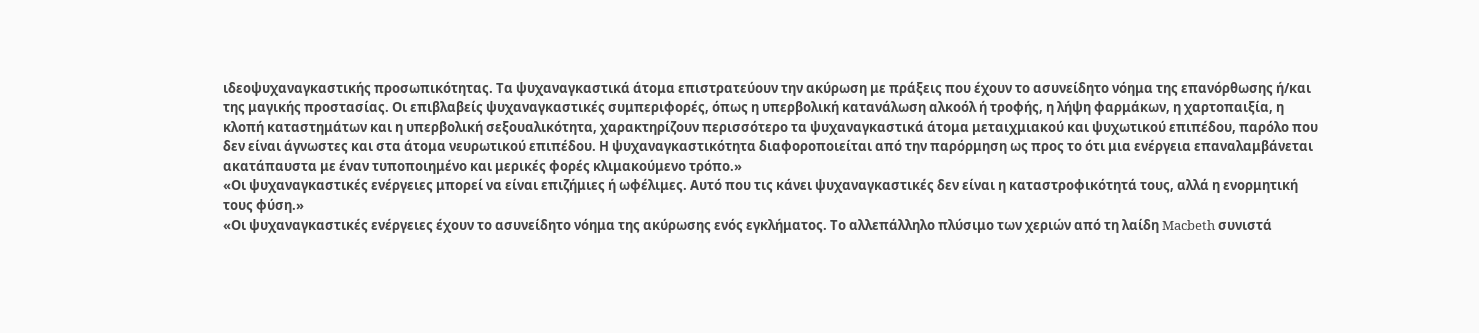ιδεοψυχαναγκαστικής προσωπικότητας. Τα ψυχαναγκαστικά άτομα επιστρατεύουν την ακύρωση με πράξεις που έχουν το ασυνείδητο νόημα της επανόρθωσης ή/και της μαγικής προστασίας. Οι επιβλαβείς ψυχαναγκαστικές συμπεριφορές, όπως η υπερβολική κατανάλωση αλκοόλ ή τροφής, η λήψη φαρμάκων, η χαρτοπαιξία, η κλοπή καταστημάτων και η υπερβολική σεξουαλικότητα, χαρακτηρίζουν περισσότερο τα ψυχαναγκαστικά άτομα μεταιχμιακού και ψυχωτικού επιπέδου, παρόλο που δεν είναι άγνωστες και στα άτομα νευρωτικού επιπέδου. Η ψυχαναγκαστικότητα διαφοροποιείται από την παρόρμηση ως προς το ότι μια ενέργεια επαναλαμβάνεται ακατάπαυστα με έναν τυποποιημένο και μερικές φορές κλιμακούμενο τρόπο.»
«Οι ψυχαναγκαστικές ενέργειες μπορεί να είναι επιζήμιες ή ωφέλιμες. Αυτό που τις κάνει ψυχαναγκαστικές δεν είναι η καταστροφικότητά τους, αλλά η ενορμητική τους φύση.»
«Οι ψυχαναγκαστικές ενέργειες έχουν το ασυνείδητο νόημα της ακύρωσης ενός εγκλήματος. Το αλλεπάλληλο πλύσιμο των χεριών από τη λαίδη Macbeth συνιστά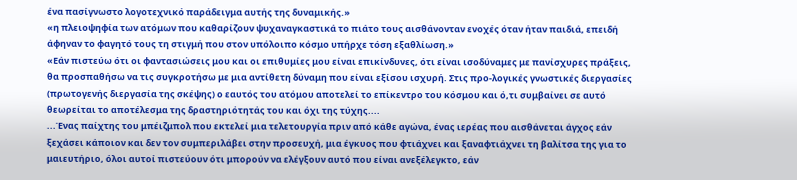ένα πασίγνωστο λογοτεχνικό παράδειγμα αυτής της δυναμικής.»
«η πλειοψηφία των ατόμων που καθαρίζουν ψυχαναγκαστικά το πιάτο τους αισθάνονταν ενοχές όταν ήταν παιδιά, επειδή άφηναν το φαγητό τους τη στιγμή που στον υπόλοιπο κόσμο υπήρχε τόση εξαθλίωση.»
«Εάν πιστεύω ότι οι φαντασιώσεις μου και οι επιθυμίες μου είναι επικίνδυνες, ότι είναι ισοδύναμες με πανίσχυρες πράξεις, θα προσπαθήσω να τις συγκροτήσω με μια αντίθετη δύναμη που είναι εξίσου ισχυρή. Στις προ-λογικές γνωστικές διεργασίες (πρωτογενής διεργασία της σκέψης) ο εαυτός του ατόμου αποτελεί το επίκεντρο του κόσμου και ό,τι συμβαίνει σε αυτό θεωρείται το αποτέλεσμα της δραστηριότητάς του και όχι της τύχης....
...Ένας παίχτης του μπέιζμπολ που εκτελεί μια τελετουργία πριν από κάθε αγώνα, ένας ιερέας που αισθάνεται άγχος εάν ξεχάσει κάποιον και δεν τον συμπεριλάβει στην προσευχή, μια έγκυος που φτιάχνει και ξαναφτιάχνει τη βαλίτσα της για το μαιευτήριο, όλοι αυτοί πιστεύουν ότι μπορούν να ελέγξουν αυτό που είναι ανεξέλεγκτο, εάν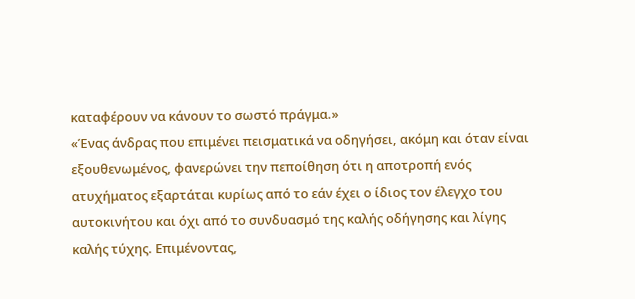καταφέρουν να κάνουν το σωστό πράγμα.»
«Ένας άνδρας που επιμένει πεισματικά να οδηγήσει, ακόμη και όταν είναι εξουθενωμένος, φανερώνει την πεποίθηση ότι η αποτροπή ενός ατυχήματος εξαρτάται κυρίως από το εάν έχει ο ίδιος τον έλεγχο του αυτοκινήτου και όχι από το συνδυασμό της καλής οδήγησης και λίγης καλής τύχης. Επιμένοντας,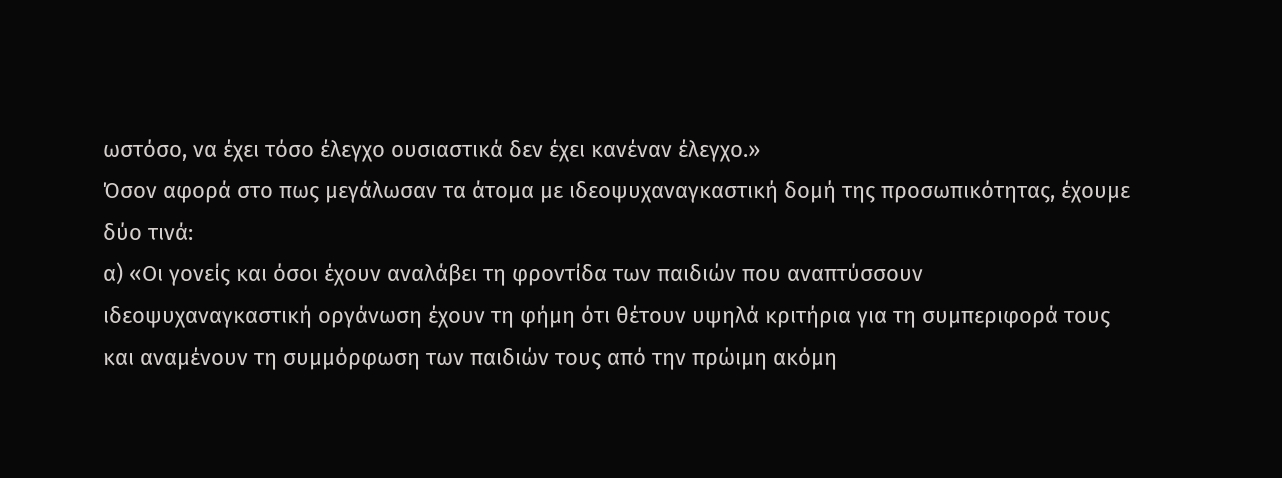ωστόσο, να έχει τόσο έλεγχο ουσιαστικά δεν έχει κανέναν έλεγχο.»
Όσον αφορά στο πως μεγάλωσαν τα άτομα με ιδεοψυχαναγκαστική δομή της προσωπικότητας, έχουμε δύο τινά:
α) «Οι γονείς και όσοι έχουν αναλάβει τη φροντίδα των παιδιών που αναπτύσσουν ιδεοψυχαναγκαστική οργάνωση έχουν τη φήμη ότι θέτουν υψηλά κριτήρια για τη συμπεριφορά τους και αναμένουν τη συμμόρφωση των παιδιών τους από την πρώιμη ακόμη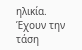ηλικία. Έχουν την τάση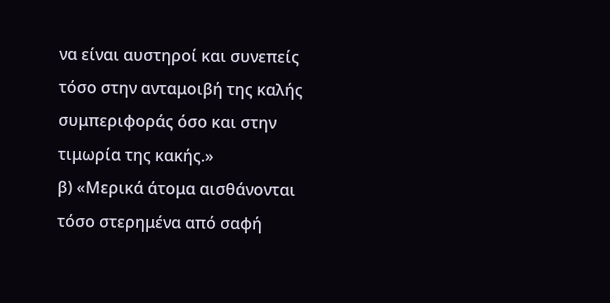να είναι αυστηροί και συνεπείς τόσο στην ανταμοιβή της καλής συμπεριφοράς όσο και στην τιμωρία της κακής.»
β) «Μερικά άτομα αισθάνονται τόσο στερημένα από σαφή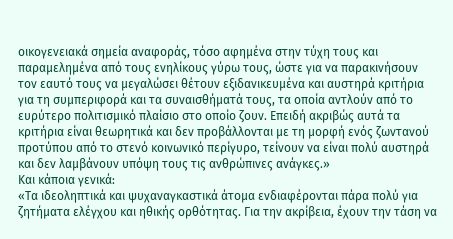οικογενειακά σημεία αναφοράς, τόσο αφημένα στην τύχη τους και παραμελημένα από τους ενηλίκους γύρω τους, ώστε για να παρακινήσουν τον εαυτό τους να μεγαλώσει θέτουν εξιδανικευμένα και αυστηρά κριτήρια για τη συμπεριφορά και τα συναισθήματά τους, τα οποία αντλούν από το ευρύτερο πολιτισμικό πλαίσιο στο οποίο ζουν. Επειδή ακριβώς αυτά τα κριτήρια είναι θεωρητικά και δεν προβάλλονται με τη μορφή ενός ζωντανού προτύπου από το στενό κοινωνικό περίγυρο, τείνουν να είναι πολύ αυστηρά και δεν λαμβάνουν υπόψη τους τις ανθρώπινες ανάγκες.»
Και κάποια γενικά:
«Τα ιδεοληπτικά και ψυχαναγκαστικά άτομα ενδιαφέρονται πάρα πολύ για ζητήματα ελέγχου και ηθικής ορθότητας. Για την ακρίβεια, έχουν την τάση να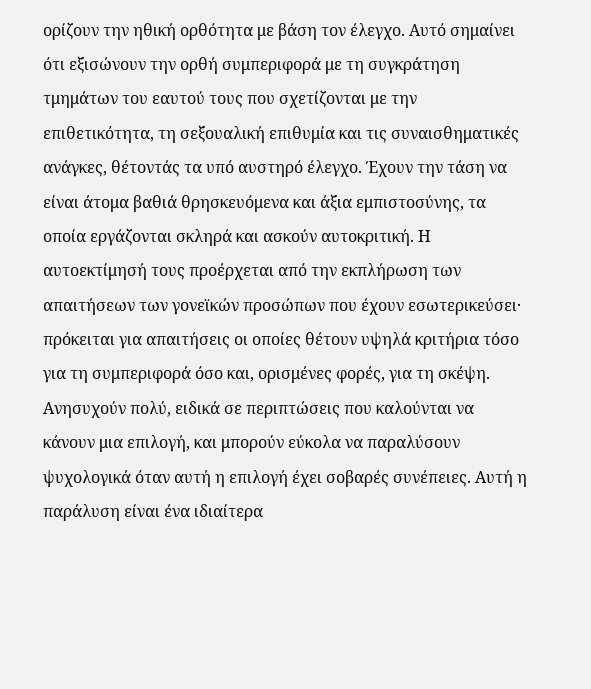ορίζουν την ηθική ορθότητα με βάση τον έλεγχο. Αυτό σημαίνει ότι εξισώνουν την ορθή συμπεριφορά με τη συγκράτηση τμημάτων του εαυτού τους που σχετίζονται με την επιθετικότητα, τη σεξουαλική επιθυμία και τις συναισθηματικές ανάγκες, θέτοντάς τα υπό αυστηρό έλεγχο. Έχουν την τάση να είναι άτομα βαθιά θρησκευόμενα και άξια εμπιστοσύνης, τα οποία εργάζονται σκληρά και ασκούν αυτοκριτική. Η αυτοεκτίμησή τους προέρχεται από την εκπλήρωση των απαιτήσεων των γονεϊκών προσώπων που έχουν εσωτερικεύσει· πρόκειται για απαιτήσεις οι οποίες θέτουν υψηλά κριτήρια τόσο για τη συμπεριφορά όσο και, ορισμένες φορές, για τη σκέψη. Ανησυχούν πολύ, ειδικά σε περιπτώσεις που καλούνται να κάνουν μια επιλογή, και μπορούν εύκολα να παραλύσουν ψυχολογικά όταν αυτή η επιλογή έχει σοβαρές συνέπειες. Αυτή η παράλυση είναι ένα ιδιαίτερα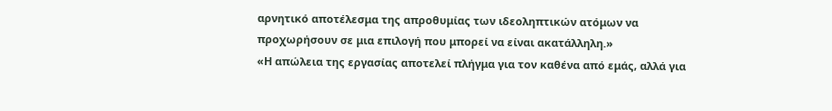αρνητικό αποτέλεσμα της απροθυμίας των ιδεοληπτικών ατόμων να προχωρήσουν σε μια επιλογή που μπορεί να είναι ακατάλληλη.»
«Η απώλεια της εργασίας αποτελεί πλήγμα για τον καθένα από εμάς, αλλά για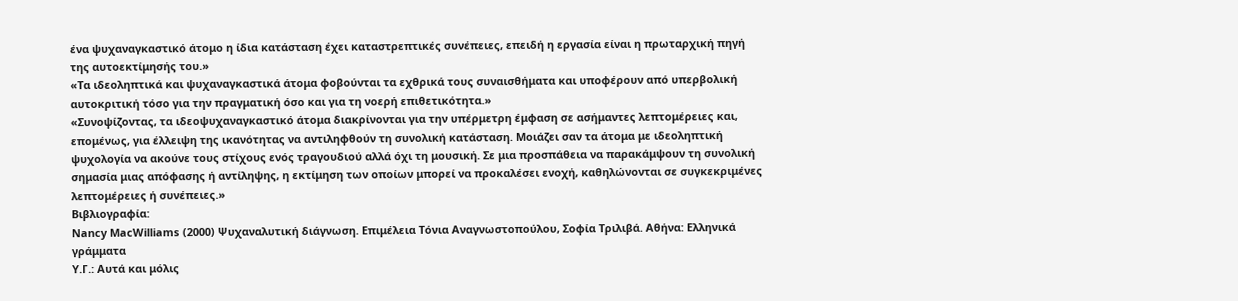ένα ψυχαναγκαστικό άτομο η ίδια κατάσταση έχει καταστρεπτικές συνέπειες, επειδή η εργασία είναι η πρωταρχική πηγή της αυτοεκτίμησής του.»
«Τα ιδεοληπτικά και ψυχαναγκαστικά άτομα φοβούνται τα εχθρικά τους συναισθήματα και υποφέρουν από υπερβολική αυτοκριτική τόσο για την πραγματική όσο και για τη νοερή επιθετικότητα.»
«Συνοψίζοντας, τα ιδεοψυχαναγκαστικό άτομα διακρίνονται για την υπέρμετρη έμφαση σε ασήμαντες λεπτομέρειες και, επομένως, για έλλειψη της ικανότητας να αντιληφθούν τη συνολική κατάσταση. Μοιάζει σαν τα άτομα με ιδεοληπτική ψυχολογία να ακούνε τους στίχους ενός τραγουδιού αλλά όχι τη μουσική. Σε μια προσπάθεια να παρακάμψουν τη συνολική σημασία μιας απόφασης ή αντίληψης, η εκτίμηση των οποίων μπορεί να προκαλέσει ενοχή, καθηλώνονται σε συγκεκριμένες λεπτομέρειες ή συνέπειες.»
Βιβλιογραφία:
Nancy MacWilliams (2000) Ψυχαναλυτική διάγνωση. Επιμέλεια Τόνια Αναγνωστοπούλου, Σοφία Τριλιβά. Αθήνα: Ελληνικά γράμματα
Υ.Γ.: Αυτά και μόλις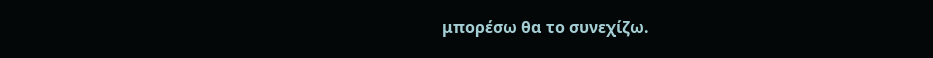μπορέσω θα το συνεχίζω.